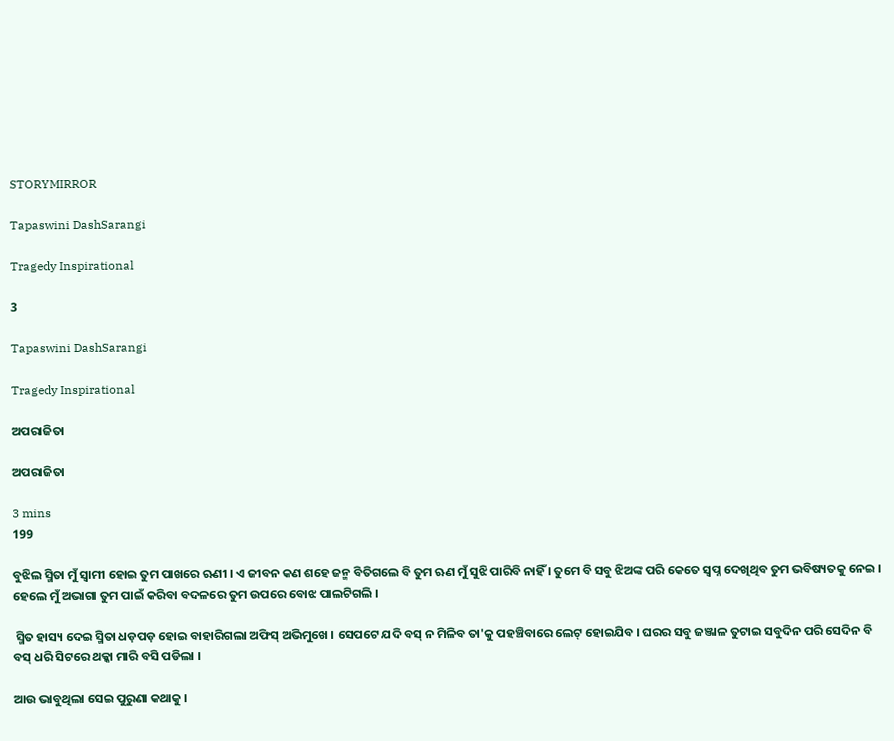STORYMIRROR

Tapaswini DashSarangi

Tragedy Inspirational

3

Tapaswini DashSarangi

Tragedy Inspirational

ଅପରାଜିତା

ଅପରାଜିତା

3 mins
199

ବୁଝିଲ ସ୍ମିତା ମୁଁ ସ୍ଵାମୀ ହୋଇ ତୁମ ପାଖରେ ଋଣୀ । ଏ ଜୀବନ କଣ ଶହେ ଜନ୍ମ ବିତିଗଲେ ବି ତୁମ ଋଣ ମୁଁ ସୁଝି ପାରିବି ନାହିଁ । ତୁମେ ବି ସବୁ ଝିଅଙ୍କ ପରି କେତେ ସ୍ଵପ୍ନ ଦେଖିଥିବ ତୁମ ଭବିଷ୍ୟତକୁ ନେଇ । ହେଲେ ମୁଁ ଅଭାଗା ତୁମ ପାଇଁ କରିବା ବଦଳରେ ତୁମ ଉପରେ ବୋଝ ପାଲଟିଗଲି ।

 ସ୍ମିତ ହାସ୍ୟ ଦେଇ ସ୍ମିତା ଧଡ଼ପଡ଼ ହୋଇ ବାହାରିଗଲା ଅଫିସ୍ ଅଭିମୁଖେ । ସେପଟେ ଯଦି ବସ୍ ନ ମିଳିବ ତା'କୁ ପହଞ୍ଚିବାରେ ଲେଟ୍ ହୋଇଯିବ । ଘରର ସବୁ ଜଞ୍ଜାଳ ତୁଟାଇ ସବୁଦିନ ପରି ସେଦିନ ବି ବସ୍ ଧରି ସିଟରେ ଥକ୍କା ମାରି ବସି ପଡିଲା ।

ଆଉ ଭାବୁଥିଲା ସେଇ ପୁରୁଣା କଥାକୁ ।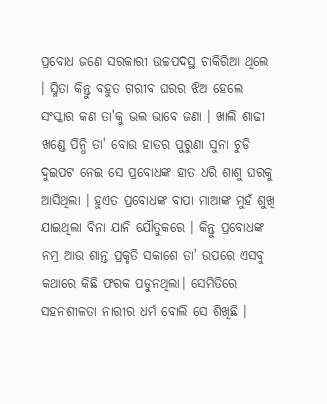ପ୍ରବୋଧ ଜଣେ ସରକାରୀ ଉଚ୍ଚପଦସ୍ଥ ଚାକିରିଆ ଥିଲେ । ସ୍ମିତା କିନ୍ତୁ ବହୁତ ଗରୀବ ଘରର ଝିଅ ହେଲେ ସଂସ୍କାର କଣ ତା'କୁ ଭଲ ଭାବେ ଜଣା । ଖାଲି ଶାଢୀ ଖଣ୍ଡେ ପିନ୍ଧି ତା' ବୋଉ ହାତର ପୁରୁଣା ସୁନା ଚୁଡି ଦୁଇପଟ ନେଇ ସେ ପ୍ରବୋଧଙ୍କ ହାତ ଧରି ଶାଶୁ ଘରକୁ ଆସିଥିଲା । ହୁଏତ ପ୍ରବୋଧଙ୍କ ବାପା ମାଆଙ୍କ ମୁହଁ ଶୁଖି ଯାଇଥିଲା ବିନା ଯାନି ଯୌତୁକରେ । କିନ୍ତୁ ପ୍ରବୋଧଙ୍କ ନମ୍ର ଆଉ ଶାନ୍ତ ପ୍ରକୃତି ସକାଶେ ତା' ଉପରେ ଏସବୁ କଥାରେ କିଛି ଫରକ ପଡୁନଥିଲା। ସେମିତିରେ ସହନଶୀଳତା ନାରୀର ଧର୍ମ ବୋଲି ସେ ଶିଖିଛି ।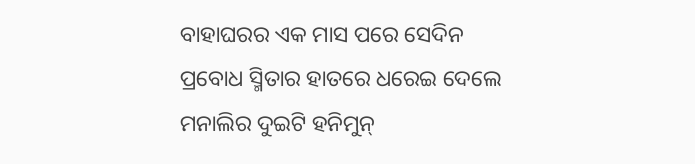ବାହାଘରର ଏକ ମାସ ପରେ ସେଦିନ ପ୍ରବୋଧ ସ୍ମିତାର ହାତରେ ଧରେଇ ଦେଲେ ମନାଲିର ଦୁଇଟି ହନିମୁନ୍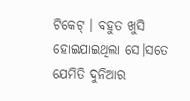ଟିକେଟ୍ । ବହୁତ ଖୁସି ହୋଇଯାଇଥିଲା ସେ।ସତେ ଯେମିତି ଦୁନିଆର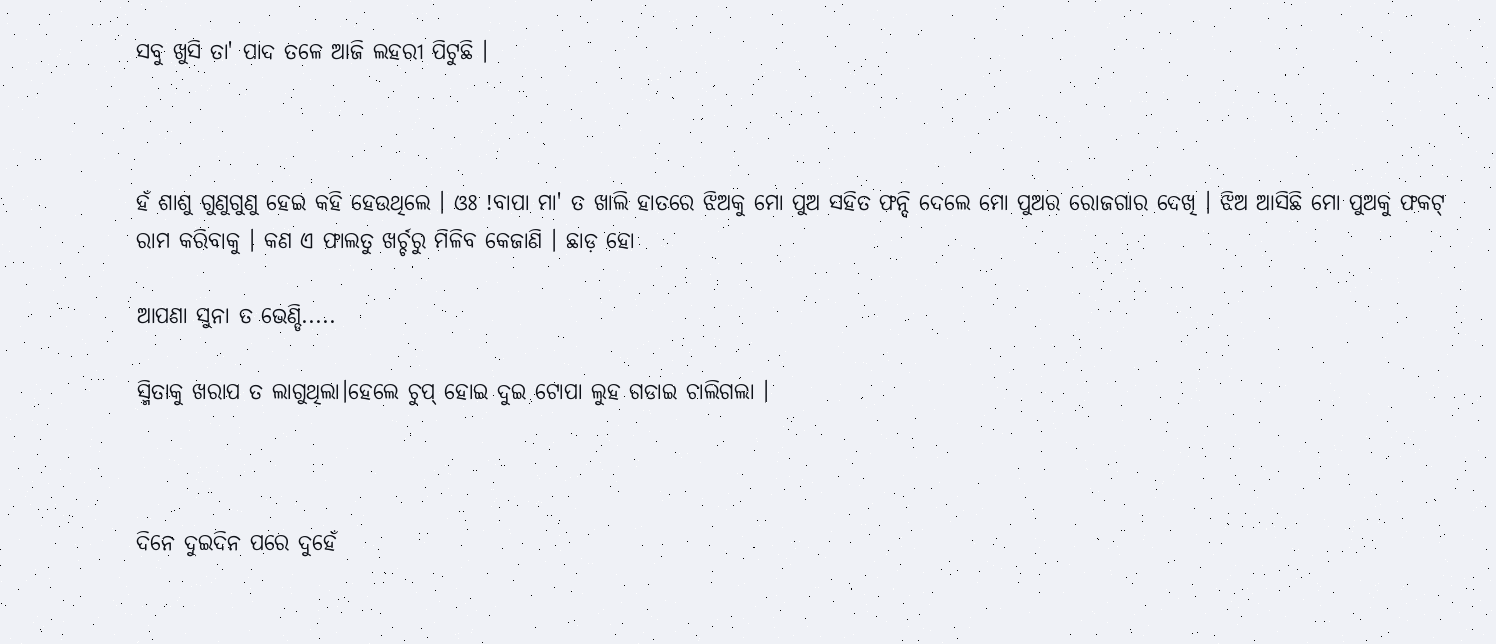ସବୁ ଖୁସି ତା' ପାଦ ତଳେ ଆଜି ଲହରୀ ପିଟୁଛି ।



ହଁ ଶାଶୁ ଗୁଣୁଗୁଣୁ ହେଇ କହି ହେଉଥିଲେ । ଓଃ !ବାପା ମା' ତ ଖାଲି ହାତରେ ଝିଅକୁ ମୋ ପୁଅ ସହିତ ଫନ୍ଦି ଦେଲେ ମୋ ପୁଅର ରୋଜଗାର ଦେଖି । ଝିଅ ଆସିଛି ମୋ ପୁଅକୁ ଫକଟ୍ ରାମ କରିବାକୁ । କଣ ଏ ଫାଲତୁ ଖର୍ଚ୍ଚରୁ ମିଳିବ କେଜାଣି । ଛାଡ଼ ହୋ

ଆପଣା ସୁନା ତ ଭେଣ୍ଡି.....

ସ୍ମିତାକୁ ଖରାପ ତ ଲାଗୁଥିଲା।ହେଲେ ଚୁପ୍ ହୋଇ ଦୁଇ ଟୋପା ଲୁହ ଗଡାଇ ଚାଲିଗଲା ।



ଦିନେ ଦୁଇଦିନ ପରେ ଦୁହେଁ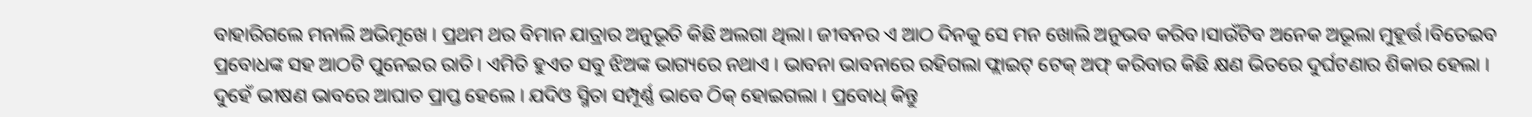ବାହାରିଗଲେ ମନାଲି ଅଭିମୂଖେ । ପ୍ରଥମ ଥର ବିମାନ ଯାତ୍ରାର ଅନୁଭୂତି କିଛି ଅଲଗା ଥିଲା। ଜୀବନର ଏ ଆଠ ଦିନକୁ ସେ ମନ ଖୋଲି ଅନୁଭବ କରିବ।ସାଉଁଟିବ ଅନେକ ଅଭୂଲା ମୁହୂର୍ତ୍ତ।ବିତେଇବ ପ୍ରବୋଧଙ୍କ ସହ ଆଠଟି ପୁନେଇର ରାତି । ଏମିତି ହୁଏତ ସବୁ ଝିଅଙ୍କ ଭାଗ୍ୟରେ ନଥାଏ । ଭାବନା ଭାବନାରେ ରହିଗଲା ଫ୍ଲାଇଟ୍ ଟେକ୍ ଅଫ୍ କରିବାର କିଛି କ୍ଷଣ ଭିତରେ ଦୁର୍ଘଟଣାର ଶିକାର ହେଲା । ଦୁହେଁ ଭୀଷଣ ଭାବରେ ଆଘାତ ପ୍ରାପ୍ତ ହେଲେ । ଯଦିଓ ସ୍ମିତା ସମ୍ପୂର୍ଣ୍ଣ ଭାବେ ଠିକ୍ ହୋଇଗଲା । ପ୍ରବୋଧ୍ କିନ୍ତୁ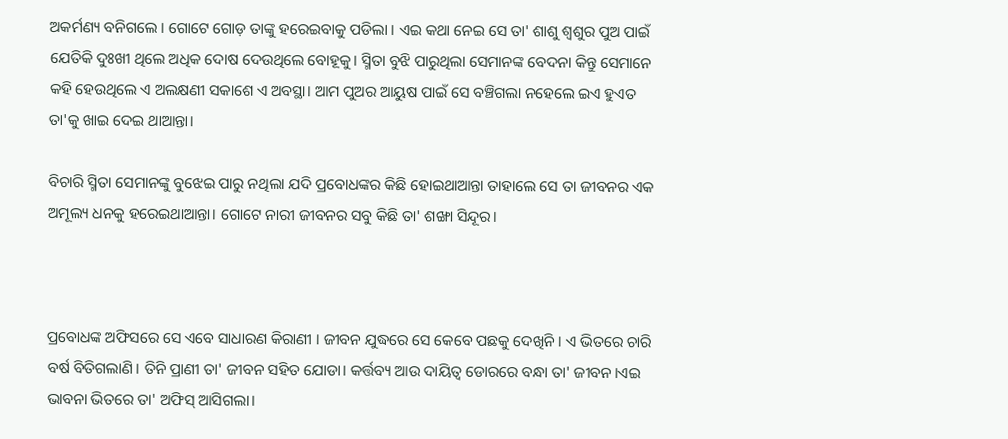ଅକର୍ମଣ୍ୟ ବନିଗଲେ । ଗୋଟେ ଗୋଡ଼ ତାଙ୍କୁ ହରେଇବାକୁ ପଡିଲା । ଏଇ କଥା ନେଇ ସେ ତା' ଶାଶୁ ଶ୍ଵଶୁର ପୁଅ ପାଇଁ ଯେତିକି ଦୁଃଖୀ ଥିଲେ ଅଧିକ ଦୋଷ ଦେଉଥିଲେ ବୋହୂକୁ। ସ୍ମିତା ବୁଝି ପାରୁଥିଲା ସେମାନଙ୍କ ବେଦନା କିନ୍ତୁ ସେମାନେ କହି ହେଉଥିଲେ ଏ ଅଲକ୍ଷଣୀ ସକାଶେ ଏ ଅବସ୍ଥା। ଆମ ପୁଅର ଆୟୁଷ ପାଇଁ ସେ ବଞ୍ଚିଗଲା ନହେଲେ ଇଏ ହୁଏତ ତା'କୁ ଖାଇ ଦେଇ ଥାଆନ୍ତା।

ବିଚାରି ସ୍ମିତା ସେମାନଙ୍କୁ ବୁଝେଇ ପାରୁ ନଥିଲା ଯଦି ପ୍ରବୋଧଙ୍କର କିଛି ହୋଇଥାଆନ୍ତା ତାହାଲେ ସେ ତା ଜୀବନର ଏକ ଅମୂଲ୍ୟ ଧନକୁ ହରେଇଥାଆନ୍ତା। ଗୋଟେ ନାରୀ ଜୀବନର ସବୁ କିଛି ତା' ଶଙ୍ଖା ସିନ୍ଦୂର।



ପ୍ରବୋଧଙ୍କ ଅଫିସରେ ସେ ଏବେ ସାଧାରଣ କିରାଣୀ । ଜୀବନ ଯୁଦ୍ଧରେ ସେ କେବେ ପଛକୁ ଦେଖିନି । ଏ ଭିତରେ ଚାରି ବର୍ଷ ବିତିଗଲାଣି। ତିନି ପ୍ରାଣୀ ତା' ଜୀବନ ସହିତ ଯୋଡା। କର୍ତ୍ତବ୍ୟ ଆଉ ଦାୟିତ୍ଵ ଡୋରରେ ବନ୍ଧା ତା' ଜୀବନ।ଏଇ ଭାବନା ଭିତରେ ତା' ଅଫିସ୍ ଆସିଗଲା।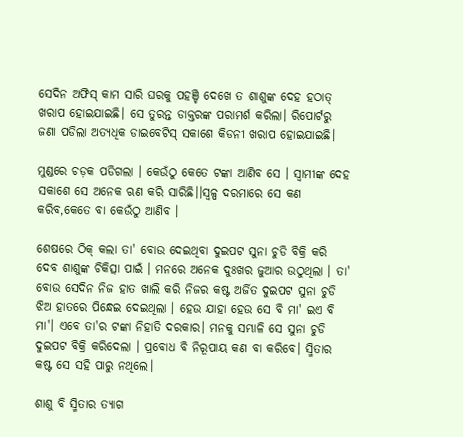ସେଦିନ ଅଫିସ୍ କାମ ସାରି ଘରକୁ ପହଞ୍ଚି ଦେଖେ ତ ଶାଶୁଙ୍କ ଦେହ ହଠାତ୍ ଖରାପ ହୋଇଯାଇଛି। ସେ ତୁରନ୍ତ ଡାକ୍ତରଙ୍କ ପରାମର୍ଶ କରିଲା। ରିପୋର୍ଟରୁ ଜଣା ପଡିଲା ଅତ୍ୟଧିକ ଡାଇବେଟିସ୍ ସକାଶେ କିଡନୀ ଖରାପ ହୋଇଯାଇଛି।

ମୁଣ୍ଡରେ ଚଡ଼କ ପଡିଗଲା । କେଉଁଠୁ କେତେ ଟଙ୍କା ଆଣିବ ସେ । ସ୍ଵାମୀଙ୍କ ଦେହ ସକାଶେ ସେ ଅନେକ ଋଣ କରି ସାରିଛି।।ସ୍ଵଳ୍ପ ଦରମାରେ ସେ କଣ କରିବ,କେତେ ବା କେଉଁଠୁ ଆଣିବ ।

ଶେଷରେ ଠିକ୍ କଲା ତା' ବୋଉ ଦେଇଥିବା ଦୁଇପଟ ସୁନା ଚୁଡି ବିକ୍ରି କରି ଦେବ ଶାଶୁଙ୍କ ଚିକିତ୍ସା ପାଇଁ । ମନରେ ଅନେକ ଦୁଃଖର ଜୁଆର ଉଠୁଥିଲା । ତା' ବୋଉ ସେଦିନ ନିଜ ହାତ ଖାଲି କରି ନିଜର କଷ୍ଟ ଅର୍ଜିତ ଦୁଇପଟ ସୁନା ଚୁଡି ଝିଅ ହାତରେ ପିନ୍ଧେଇ ଦେଇଥିଲା । ହେଉ ଯାହା ହେଉ ସେ ବି ମା' ଇଏ ବି ମା'। ଏବେ ତା'ର ଟଙ୍କା ନିହାତି ଦରକାର। ମନକୁ ସମ୍ଭାଳି ସେ ସୁନା ଚୁଡି ଦୁଇପଟ ବିକ୍ରି କରିଦେଲା । ପ୍ରବୋଧ ବି ନିରୂପାୟ କଣ ବା କରିବେ। ସ୍ମିତାର କଷ୍ଟ ସେ ସହି ପାରୁ ନଥିଲେ।

ଶାଶୁ ବି ସ୍ମିତାର ତ୍ୟାଗ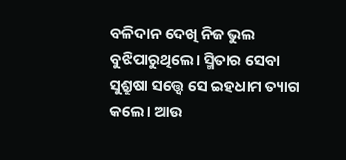ବଳିଦାନ ଦେଖି ନିଜ ଭୁଲ ବୁଝିପାରୁଥିଲେ। ସ୍ମିତାର ସେବା ସୁଶ୍ରୁଷା ସତ୍ତ୍ଵେ ସେ ଇହଧାମ ତ୍ୟାଗ କଲେ। ଆଉ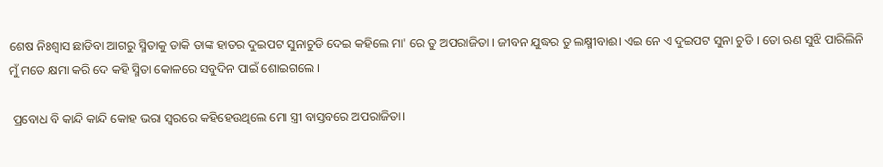ଶେଷ ନିଃଶ୍ଵାସ ଛାଡିବା ଆଗରୁ ସ୍ମିତାକୁ ଡାକି ତାଙ୍କ ହାତର ଦୁଇପଟ ସୁନାଚୁଡି ଦେଇ କହିଲେ ମା' ରେ ତୁ ଅପରାଜିତା । ଜୀବନ ଯୁଦ୍ଧର ତୁ ଲକ୍ଷ୍ମୀବାଈ। ଏଇ ନେ ଏ ଦୁଇପଟ ସୁନା ଚୁଡି । ତୋ ଋଣ ସୁଝି ପାରିଲିନି ମୁଁ ମତେ କ୍ଷମା କରି ଦେ କହି ସ୍ମିତା କୋଳରେ ସବୁଦିନ ପାଇଁ ଶୋଇଗଲେ ।

 ପ୍ରବୋଧ ବି କାନ୍ଦି କାନ୍ଦି କୋହ ଭରା ସ୍ଵରରେ କହିହେଉଥିଲେ ମୋ ସ୍ତ୍ରୀ ବାସ୍ତବରେ ଅପରାଜିତା।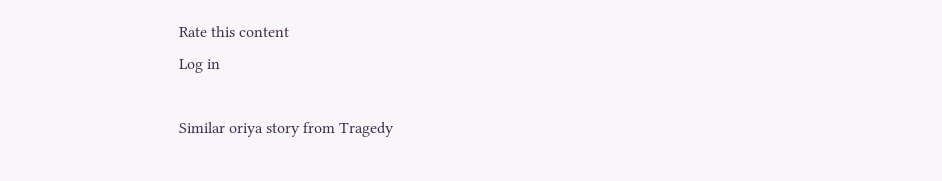Rate this content
Log in

Similar oriya story from Tragedy